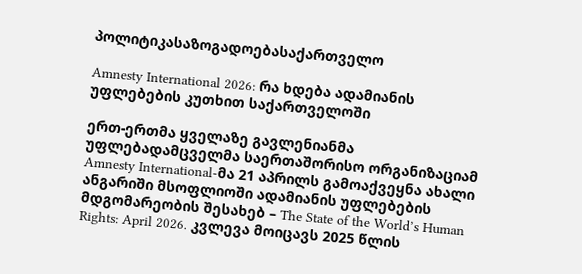პოლიტიკასაზოგადოებასაქართველო

Amnesty International 2026: რა ხდება ადამიანის უფლებების კუთხით საქართველოში

ერთ-ერთმა ყველაზე გავლენიანმა უფლებადამცველმა საერთაშორისო ორგანიზაციამ Amnesty International-მა 21 აპრილს გამოაქვეყნა ახალი ანგარიში მსოფლიოში ადამიანის უფლებების მდგომარეობის შესახებ – The State of the World’s Human Rights: April 2026. კვლევა მოიცავს 2025 წლის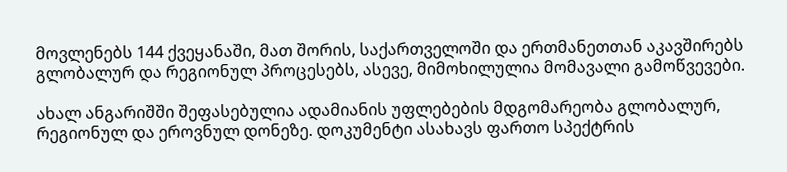მოვლენებს 144 ქვეყანაში, მათ შორის, საქართველოში და ერთმანეთთან აკავშირებს გლობალურ და რეგიონულ პროცესებს, ასევე, მიმოხილულია მომავალი გამოწვევები.

ახალ ანგარიშში შეფასებულია ადამიანის უფლებების მდგომარეობა გლობალურ, რეგიონულ და ეროვნულ დონეზე. დოკუმენტი ასახავს ფართო სპექტრის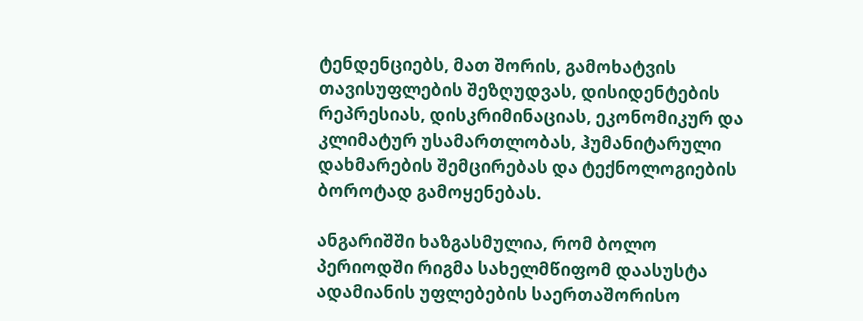ტენდენციებს, მათ შორის, გამოხატვის თავისუფლების შეზღუდვას, დისიდენტების რეპრესიას, დისკრიმინაციას, ეკონომიკურ და კლიმატურ უსამართლობას, ჰუმანიტარული დახმარების შემცირებას და ტექნოლოგიების ბოროტად გამოყენებას.

ანგარიშში ხაზგასმულია, რომ ბოლო პერიოდში რიგმა სახელმწიფომ დაასუსტა ადამიანის უფლებების საერთაშორისო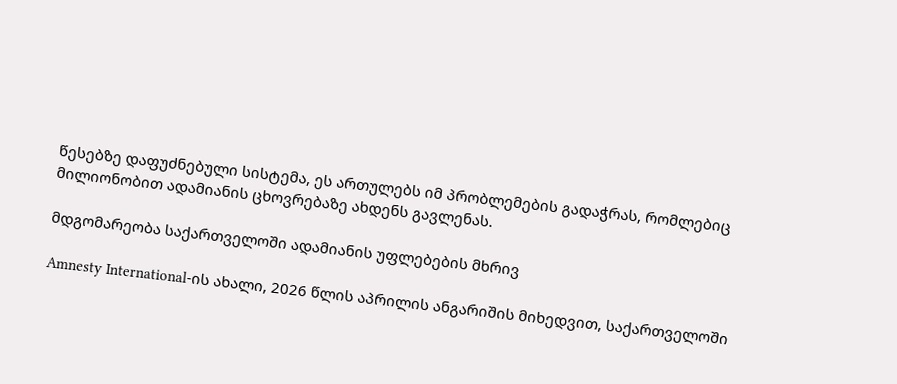წესებზე დაფუძნებული სისტემა, ეს ართულებს იმ პრობლემების გადაჭრას, რომლებიც მილიონობით ადამიანის ცხოვრებაზე ახდენს გავლენას.

მდგომარეობა საქართველოში ადამიანის უფლებების მხრივ

Amnesty International-ის ახალი, 2026 წლის აპრილის ანგარიშის მიხედვით, საქართველოში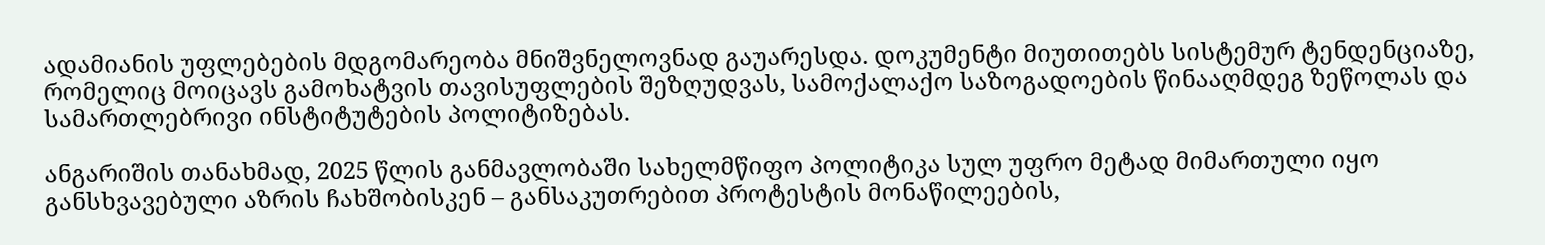ადამიანის უფლებების მდგომარეობა მნიშვნელოვნად გაუარესდა. დოკუმენტი მიუთითებს სისტემურ ტენდენციაზე, რომელიც მოიცავს გამოხატვის თავისუფლების შეზღუდვას, სამოქალაქო საზოგადოების წინააღმდეგ ზეწოლას და სამართლებრივი ინსტიტუტების პოლიტიზებას.

ანგარიშის თანახმად, 2025 წლის განმავლობაში სახელმწიფო პოლიტიკა სულ უფრო მეტად მიმართული იყო განსხვავებული აზრის ჩახშობისკენ – განსაკუთრებით პროტესტის მონაწილეების,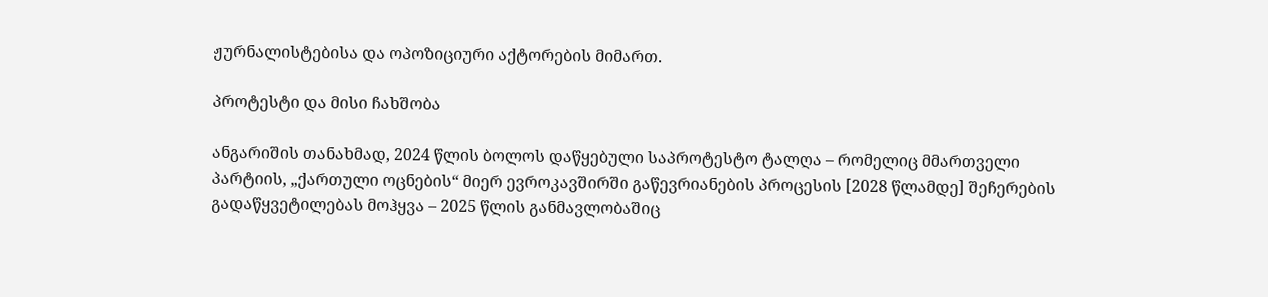ჟურნალისტებისა და ოპოზიციური აქტორების მიმართ.

პროტესტი და მისი ჩახშობა

ანგარიშის თანახმად, 2024 წლის ბოლოს დაწყებული საპროტესტო ტალღა – რომელიც მმართველი პარტიის, „ქართული ოცნების“ მიერ ევროკავშირში გაწევრიანების პროცესის [2028 წლამდე] შეჩერების გადაწყვეტილებას მოჰყვა – 2025 წლის განმავლობაშიც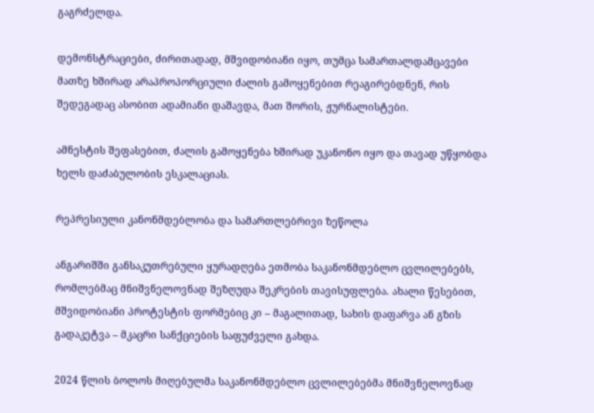გაგრძელდა.

დემონსტრაციები, ძირითადად, მშვიდობიანი იყო, თუმცა სამართალდამცავები მათზე ხშირად არაპროპორციული ძალის გამოყენებით რეაგირებდნენ, რის შედეგადაც ასობით ადამიანი დაშავდა, მათ შორის, ჟურნალისტები.

ამნესტის შეფასებით, ძალის გამოყენება ხშირად უკანონო იყო და თავად უწყობდა ხელს დაძაბულობის ესკალაციას.

რეპრესიული კანონმდებლობა და სამართლებრივი ზეწოლა

ანგარიშში განსაკუთრებული ყურადღება ეთმობა საკანონმდებლო ცვლილებებს, რომლებმაც მნიშვნელოვნად შეზღუდა შეკრების თავისუფლება. ახალი წესებით, მშვიდობიანი პროტესტის ფორმებიც კი – მაგალითად, სახის დაფარვა ან გზის გადაკეტვა – მკაცრი სანქციების საფუძველი გახდა.

2024 წლის ბოლოს მიღებულმა საკანონმდებლო ცვლილებებმა მნიშვნელოვნად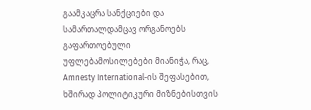გაამკაცრა სანქციები და სამართალდამცავ ორგანოებს გაფართოებული უფლებამოსილებები მიანიჭა, რაც, Amnesty International-ის შეფასებით, ხშირად პოლიტიკური მიზნებისთვის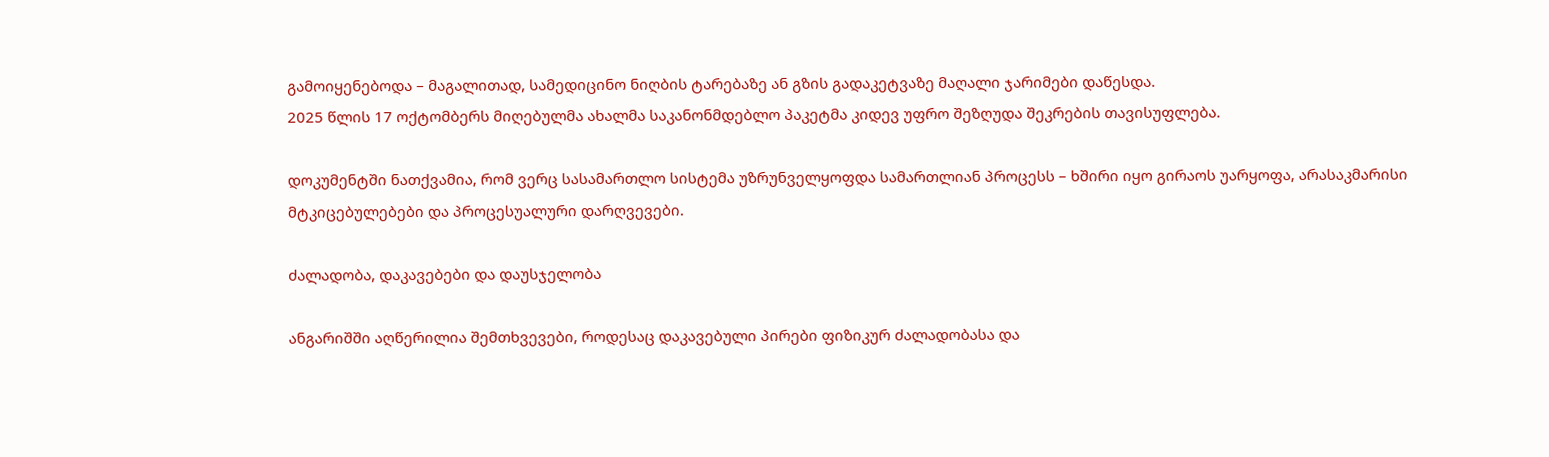გამოიყენებოდა – მაგალითად, სამედიცინო ნიღბის ტარებაზე ან გზის გადაკეტვაზე მაღალი ჯარიმები დაწესდა.
2025 წლის 17 ოქტომბერს მიღებულმა ახალმა საკანონმდებლო პაკეტმა კიდევ უფრო შეზღუდა შეკრების თავისუფლება.

დოკუმენტში ნათქვამია, რომ ვერც სასამართლო სისტემა უზრუნველყოფდა სამართლიან პროცესს – ხშირი იყო გირაოს უარყოფა, არასაკმარისი მტკიცებულებები და პროცესუალური დარღვევები.

ძალადობა, დაკავებები და დაუსჯელობა

ანგარიშში აღწერილია შემთხვევები, როდესაც დაკავებული პირები ფიზიკურ ძალადობასა და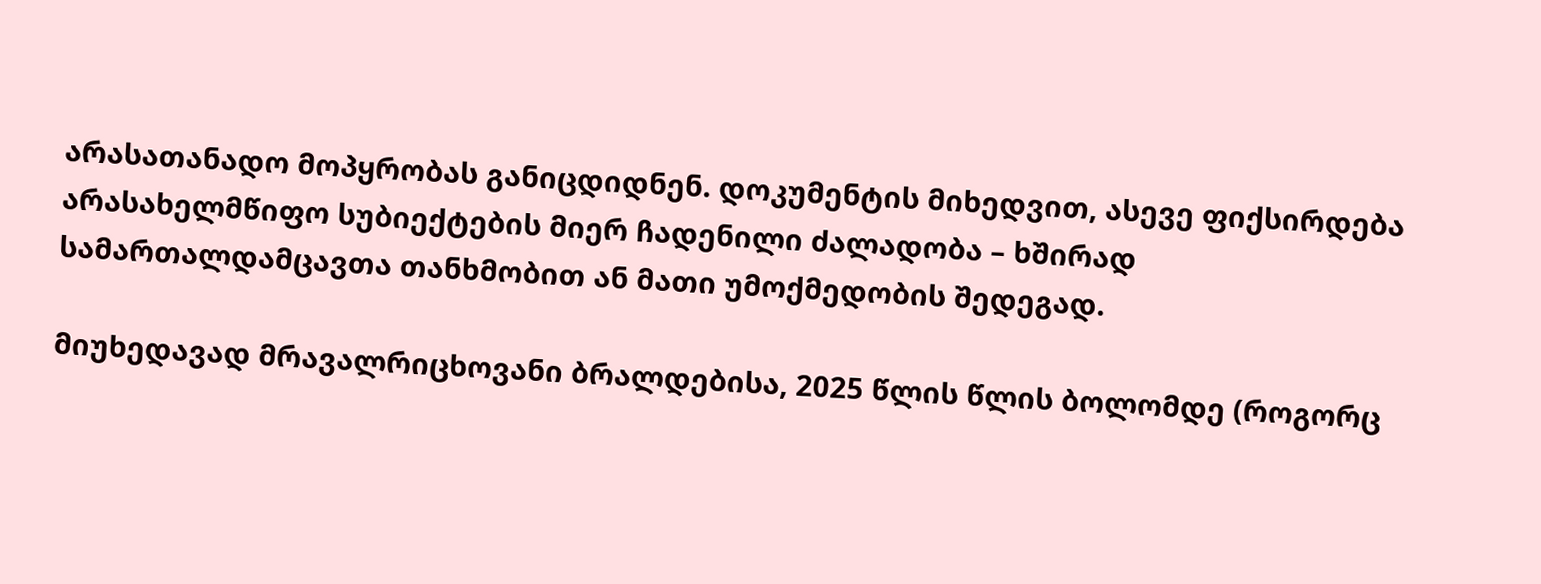არასათანადო მოპყრობას განიცდიდნენ. დოკუმენტის მიხედვით, ასევე ფიქსირდება არასახელმწიფო სუბიექტების მიერ ჩადენილი ძალადობა – ხშირად სამართალდამცავთა თანხმობით ან მათი უმოქმედობის შედეგად.

მიუხედავად მრავალრიცხოვანი ბრალდებისა, 2025 წლის წლის ბოლომდე (როგორც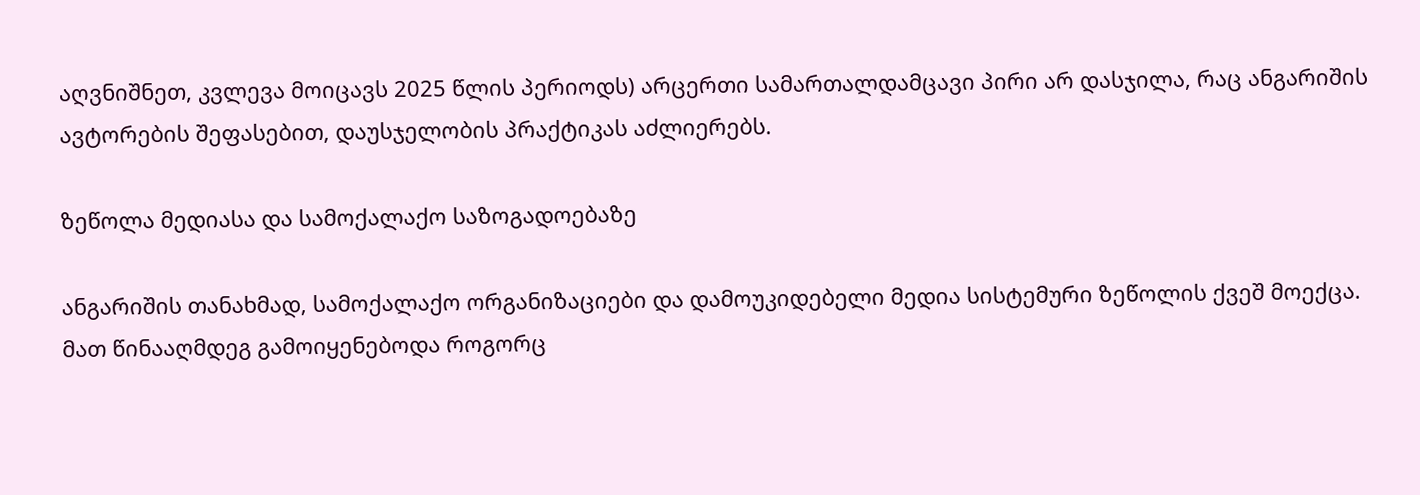აღვნიშნეთ, კვლევა მოიცავს 2025 წლის პერიოდს) არცერთი სამართალდამცავი პირი არ დასჯილა, რაც ანგარიშის ავტორების შეფასებით, დაუსჯელობის პრაქტიკას აძლიერებს.

ზეწოლა მედიასა და სამოქალაქო საზოგადოებაზე

ანგარიშის თანახმად, სამოქალაქო ორგანიზაციები და დამოუკიდებელი მედია სისტემური ზეწოლის ქვეშ მოექცა. მათ წინააღმდეგ გამოიყენებოდა როგორც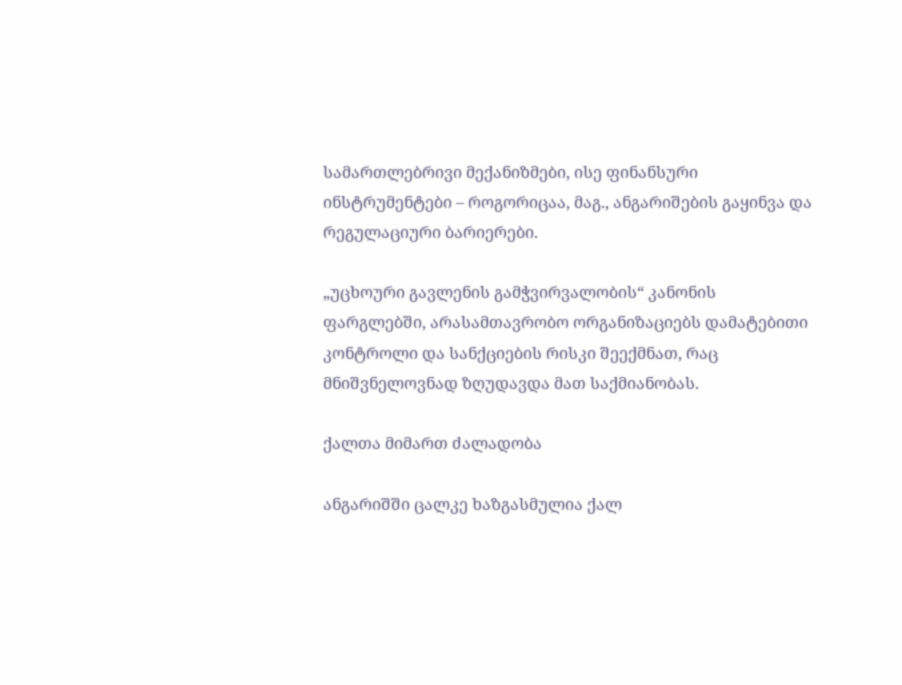სამართლებრივი მექანიზმები, ისე ფინანსური ინსტრუმენტები – როგორიცაა, მაგ., ანგარიშების გაყინვა და რეგულაციური ბარიერები.

„უცხოური გავლენის გამჭვირვალობის“ კანონის ფარგლებში, არასამთავრობო ორგანიზაციებს დამატებითი კონტროლი და სანქციების რისკი შეექმნათ, რაც მნიშვნელოვნად ზღუდავდა მათ საქმიანობას.

ქალთა მიმართ ძალადობა

ანგარიშში ცალკე ხაზგასმულია ქალ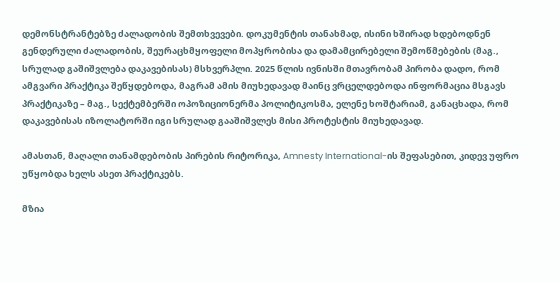დემონსტრანტებზე ძალადობის შემთხვევები. დოკუმენტის თანახმად, ისინი ხშირად ხდებოდნენ გენდერული ძალადობის, შეურაცხმყოფელი მოპყრობისა და დამამცირებელი შემოწმებების (მაგ., სრულად გაშიშვლება დაკავებისას) მსხვერპლი. 2025 წლის ივნისში მთავრობამ პირობა დადო, რომ ამგვარი პრაქტიკა შეწყდებოდა, მაგრამ ამის მიუხედავად მაინც ვრცელდებოდა ინფორმაცია მსგავს პრაქტიკაზე – მაგ., სექტემბერში ოპოზიციონერმა პოლიტიკოსმა, ელენე ხოშტარიამ, განაცხადა, რომ დაკავებისას იზოლატორში იგი სრულად გააშიშვლეს მისი პროტესტის მიუხედავად.

ამასთან, მაღალი თანამდებობის პირების რიტორიკა, Amnesty International-ის შეფასებით, კიდევ უფრო უწყობდა ხელს ასეთ პრაქტიკებს.

მზია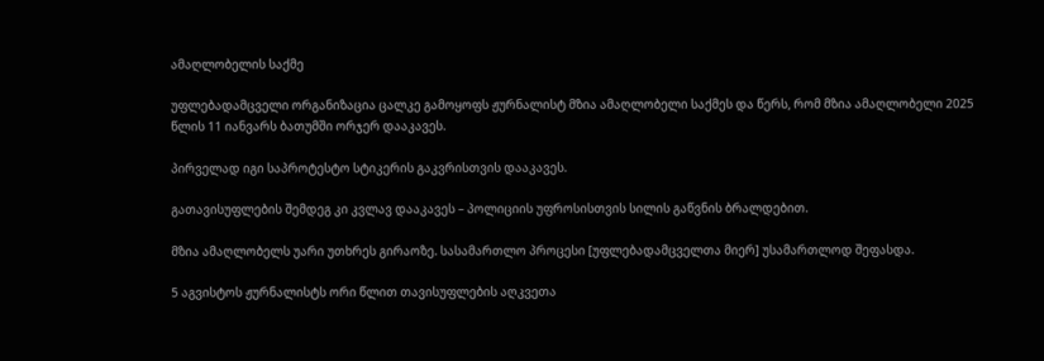ამაღლობელის საქმე

უფლებადამცველი ორგანიზაცია ცალკე გამოყოფს ჟურნალისტ მზია ამაღლობელი საქმეს და წერს, რომ მზია ამაღლობელი 2025 წლის 11 იანვარს ბათუმში ორჯერ დააკავეს.

პირველად იგი საპროტესტო სტიკერის გაკვრისთვის დააკავეს.

გათავისუფლების შემდეგ კი კვლავ დააკავეს – პოლიციის უფროსისთვის სილის გაწვნის ბრალდებით.

მზია ამაღლობელს უარი უთხრეს გირაოზე. სასამართლო პროცესი [უფლებადამცველთა მიერ] უსამართლოდ შეფასდა.

5 აგვისტოს ჟურნალისტს ორი წლით თავისუფლების აღკვეთა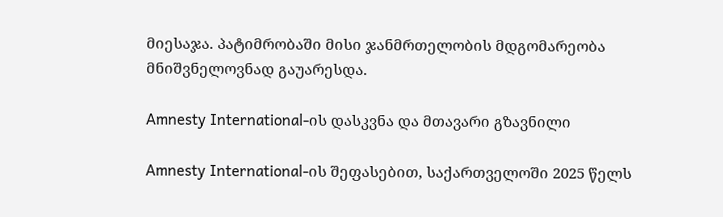მიესაჯა. პატიმრობაში მისი ჯანმრთელობის მდგომარეობა მნიშვნელოვნად გაუარესდა.

Amnesty International-ის დასკვნა და მთავარი გზავნილი

Amnesty International-ის შეფასებით, საქართველოში 2025 წელს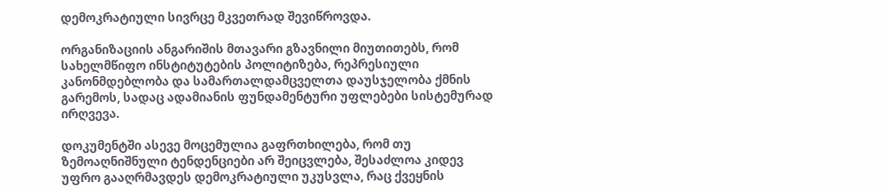დემოკრატიული სივრცე მკვეთრად შევიწროვდა.

ორგანიზაციის ანგარიშის მთავარი გზავნილი მიუთითებს, რომ სახელმწიფო ინსტიტუტების პოლიტიზება, რეპრესიული კანონმდებლობა და სამართალდამცველთა დაუსჯელობა ქმნის გარემოს, სადაც ადამიანის ფუნდამენტური უფლებები სისტემურად ირღვევა.

დოკუმენტში ასევე მოცემულია გაფრთხილება, რომ თუ ზემოაღნიშნული ტენდენციები არ შეიცვლება, შესაძლოა კიდევ უფრო გააღრმავდეს დემოკრატიული უკუსვლა, რაც ქვეყნის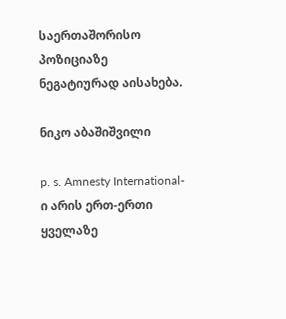საერთაშორისო პოზიციაზე ნეგატიურად აისახება.

ნიკო აბაშიშვილი

p. s. Amnesty International-ი არის ერთ-ერთი ყველაზე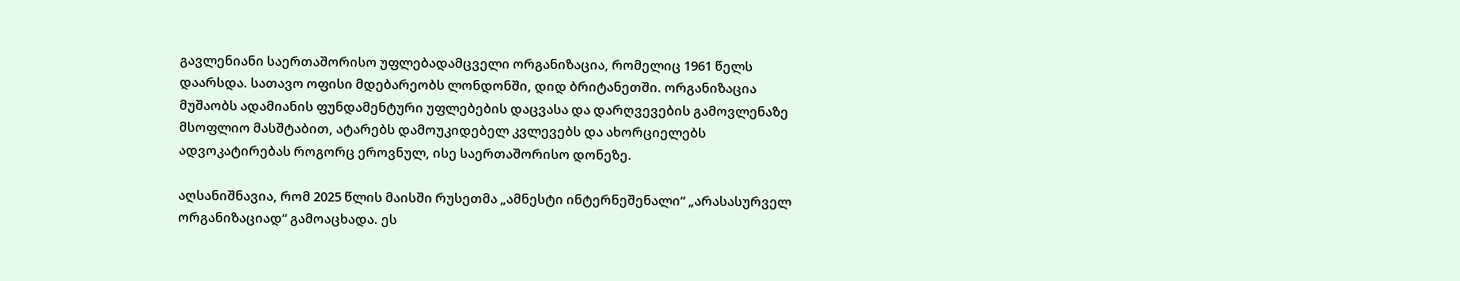გავლენიანი საერთაშორისო უფლებადამცველი ორგანიზაცია, რომელიც 1961 წელს დაარსდა. სათავო ოფისი მდებარეობს ლონდონში, დიდ ბრიტანეთში. ორგანიზაცია მუშაობს ადამიანის ფუნდამენტური უფლებების დაცვასა და დარღვევების გამოვლენაზე მსოფლიო მასშტაბით, ატარებს დამოუკიდებელ კვლევებს და ახორციელებს ადვოკატირებას როგორც ეროვნულ, ისე საერთაშორისო დონეზე.

აღსანიშნავია, რომ 2025 წლის მაისში რუსეთმა „ამნესტი ინტერნეშენალი“ „არასასურველ ორგანიზაციად“ გამოაცხადა. ეს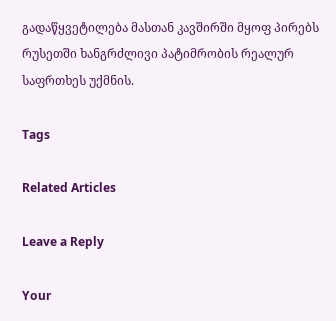გადაწყვეტილება მასთან კავშირში მყოფ პირებს რუსეთში ხანგრძლივი პატიმრობის რეალურ საფრთხეს უქმნის.

Tags

Related Articles

Leave a Reply

Your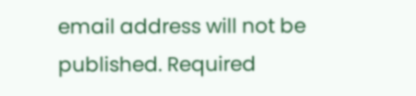email address will not be published. Required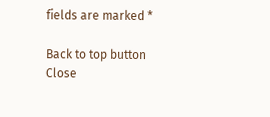fields are marked *

Back to top button
Close